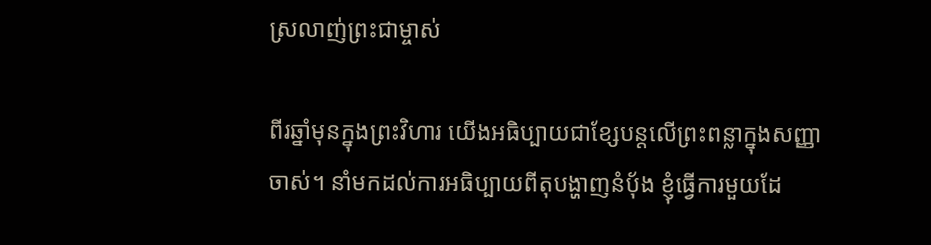ស្រលាញ់ព្រះជាម្ចាស់

ពីរឆ្នាំមុនក្នុងព្រះវិហារ យើងអធិប្បាយជាខ្សែបន្តលើព្រះពន្លាក្នុងសញ្ញាចាស់។ នាំមកដល់ការអធិប្បាយពីតុបង្ហាញនំប៉័ង ខ្ញុំធ្វើការមួយដែ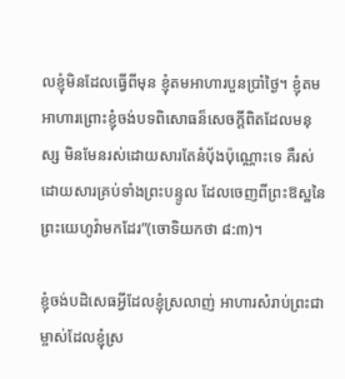លខ្ញុំមិនដែលធ្វើពីមុន ខ្ញុំតមអាហារបួនប្រាំថ្ងៃ។ ខ្ញុំតមអាហារព្រោះខ្ញុំចង់បទពិសោធន៏សេចក្តីពិតដែលមនុស្ស មិនមែនរស់ដោយសារតែនំប៉័ងប៉ុណ្ណោះទេ គឺរស់ដោយសារគ្រប់ទាំងព្រះបន្ទូល ដែលចេញពីព្រះឱស្ឋនៃព្រះយេហូវ៉ាមកដែរ”(ចោទិយកថា ៨:៣)។

ខ្ញុំចង់បដិសេធអ្វីដែលខ្ញុំស្រលាញ់ អាហារសំរាប់ព្រះជាម្ចាស់ដែលខ្ញុំស្រ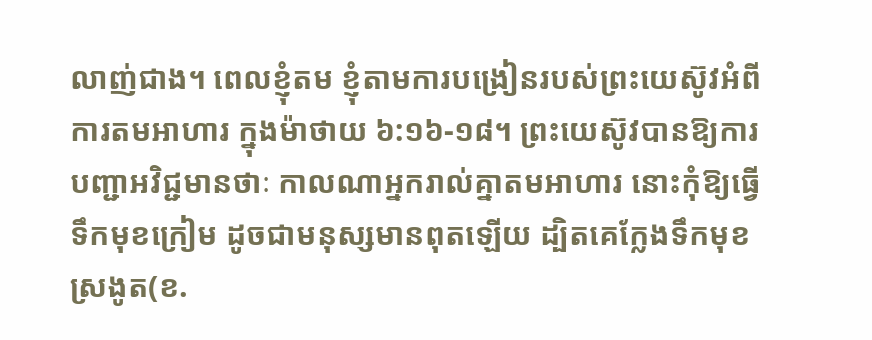លាញ់ជាង។ ពេលខ្ញុំតម ខ្ញុំតាមការបង្រៀនរបស់ព្រះយេស៊ូវអំពីការតមអាហារ ក្នុងម៉ាថាយ ៦:១៦-១៨។ ព្រះយេស៊ូវបានឱ្យការបញ្ជាអវិជ្ជមានថាៈ កាលណាអ្នករាល់គ្នាតមអាហារ នោះកុំឱ្យធ្វើទឹកមុខក្រៀម ដូចជាមនុស្សមានពុតឡើយ ដ្បិតគេក្លែងទឹកមុខស្រងូត(ខ.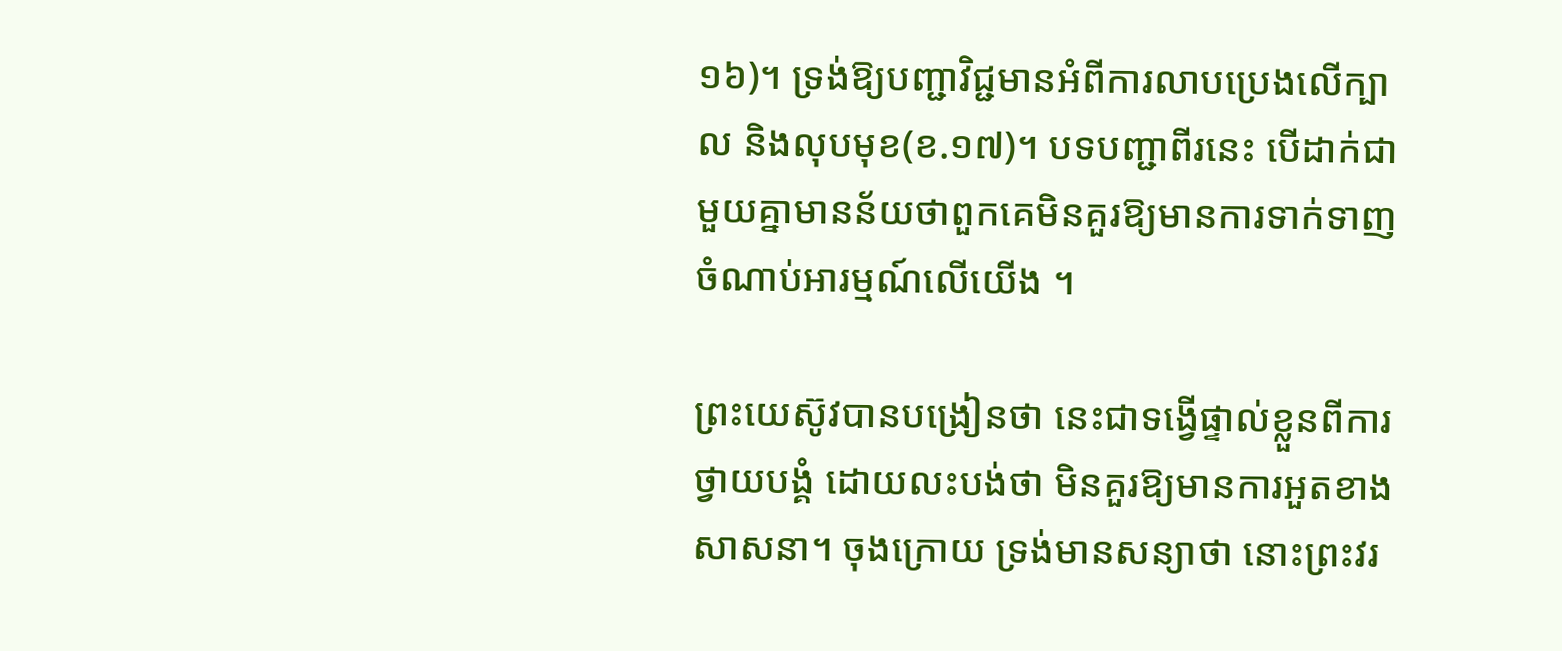១៦)។ ទ្រង់ឱ្យបញ្ជាវិជ្ជមានអំពីការលាបប្រេងលើក្បាល និងលុបមុខ(ខ.១៧)។ បទបញ្ជាពីរនេះ បើដាក់ជាមួយគ្នាមានន័យថាពួកគេមិនគួរឱ្យមានការទាក់ទាញ ចំណាប់អារម្មណ៍លើយើង ។

ព្រះយេស៊ូវបានបង្រៀនថា នេះជាទង្វើផ្ទាល់ខ្លួនពីការថ្វាយបង្គំ ដោយលះបង់ថា មិនគួរឱ្យមានការអួតខាងសាសនា។ ចុងក្រោយ ទ្រង់មានសន្យាថា នោះព្រះវរ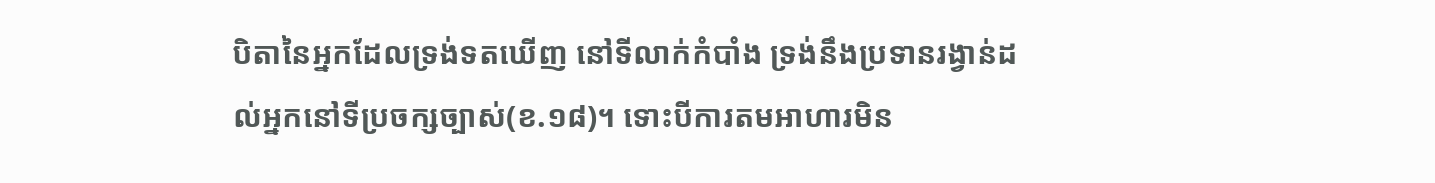បិតានៃអ្នកដែលទ្រង់ទតឃើញ នៅទីលាក់កំបាំង ទ្រង់នឹងប្រទានរង្វាន់ដល់អ្នកនៅទីប្រចក្សច្បាស់(ខ.១៨)។ ទោះបីការតមអាហារមិន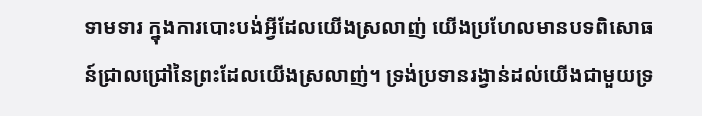ទាមទារ ក្នុងការបោះបង់អ្វីដែលយើងស្រលាញ់ យើងប្រហែលមានបទពិសោធន៍ជ្រាលជ្រៅនៃព្រះដែលយើងស្រលាញ់។ ទ្រង់ប្រទានរង្វាន់ដល់យើងជាមួយទ្រ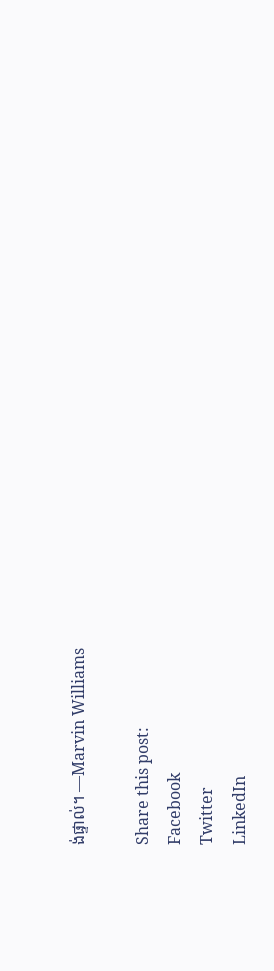ង់ផ្ទាល់។ —Marvin Williams

Share this post:
Facebook
Twitter
LinkedIn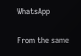WhatsApp

From the same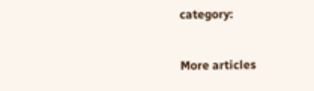category:

More articles